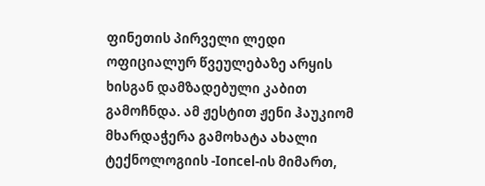ფინეთის პირველი ლედი ოფიციალურ წვეულებაზე არყის ხისგან დამზადებული კაბით გამოჩნდა. ამ ჟესტით ჟენი ჰაუკიომ მხარდაჭერა გამოხატა ახალი ტექნოლოგიის -Ioncel-ის მიმართ,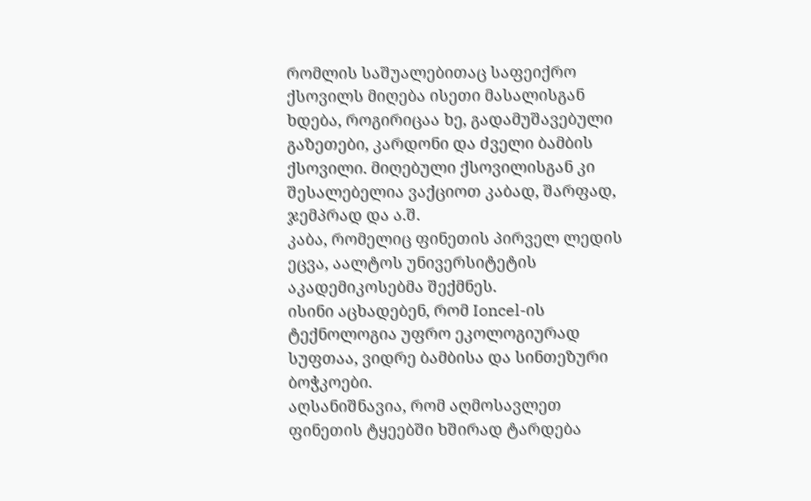რომლის საშუალებითაც საფეიქრო ქსოვილს მიღება ისეთი მასალისგან ხდება, როგირიცაა ხე, გადამუშავებული გაზეთები, კარდონი და ძველი ბამბის ქსოვილი. მიღებული ქსოვილისგან კი შესალებელია ვაქციოთ კაბად, შარფად, ჯემპრად და ა.შ.
კაბა, რომელიც ფინეთის პირველ ლედის ეცვა, აალტოს უნივერსიტეტის აკადემიკოსებმა შექმნეს.
ისინი აცხადებენ, რომ Ioncel-ის ტექნოლოგია უფრო ეკოლოგიურად სუფთაა, ვიდრე ბამბისა და სინთეზური ბოჭკოები.
აღსანიშნავია, რომ აღმოსავლეთ ფინეთის ტყეებში ხშირად ტარდება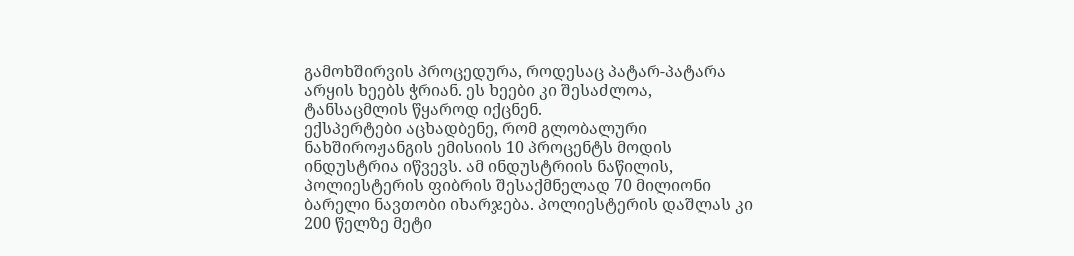გამოხშირვის პროცედურა, როდესაც პატარ-პატარა არყის ხეებს ჭრიან. ეს ხეები კი შესაძლოა, ტანსაცმლის წყაროდ იქცნენ.
ექსპერტები აცხადბენე, რომ გლობალური ნახშიროჟანგის ემისიის 10 პროცენტს მოდის ინდუსტრია იწვევს. ამ ინდუსტრიის ნაწილის, პოლიესტერის ფიბრის შესაქმნელად 70 მილიონი ბარელი ნავთობი იხარჯება. პოლიესტერის დაშლას კი 200 წელზე მეტი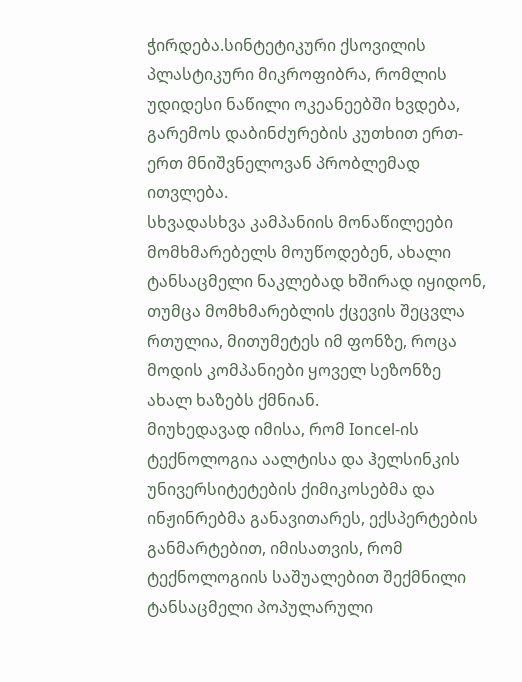ჭირდება.სინტეტიკური ქსოვილის პლასტიკური მიკროფიბრა, რომლის უდიდესი ნაწილი ოკეანეებში ხვდება, გარემოს დაბინძურების კუთხით ერთ-ერთ მნიშვნელოვან პრობლემად ითვლება.
სხვადასხვა კამპანიის მონაწილეები მომხმარებელს მოუწოდებენ, ახალი ტანსაცმელი ნაკლებად ხშირად იყიდონ, თუმცა მომხმარებლის ქცევის შეცვლა რთულია, მითუმეტეს იმ ფონზე, როცა მოდის კომპანიები ყოველ სეზონზე ახალ ხაზებს ქმნიან.
მიუხედავად იმისა, რომ Ioncel-ის ტექნოლოგია აალტისა და ჰელსინკის უნივერსიტეტების ქიმიკოსებმა და ინჟინრებმა განავითარეს, ექსპერტების განმარტებით, იმისათვის, რომ ტექნოლოგიის საშუალებით შექმნილი ტანსაცმელი პოპულარული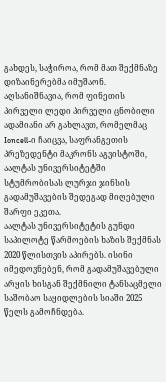გახდეს, საჭიროა, რომ მათ შექმნაზე დიზაინერებმა იმუშაონ.
აღსანიშნავია, რომ ფინეთის პირველი ლედი პირველი ცნობილი ადამიანი არ გახლავთ, რომელმაც Ioncell-ი ჩაიცვა, საფრანგეთის პრეზედენტი მაკრონს აგვისტოში, აალტას უნივერსიტეტში სტუმრობისას ლურჯი ჯინსის გადამუშავების შედეგად მიღებული შარფი ეკეთა.
აალტას უნივერსიტეტის გუნდი საპილოტე წარმოების ხაზის შექმნას 2020 წლისთვის აპირებს. ისინი იმედოვნებენ, რომ გადამუშავებული არყის ხისგან შექმნილი ტანსაცმელი საშობაო საყიდლების სიაში 2025 წელს გამოჩნდება.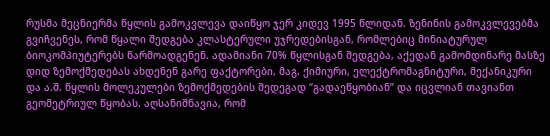რუსმა მეცნიერმა წყლის გამოკვლევა დაიწყო ჯერ კიდევ 1995 წლიდან. ზენინის გამოკვლევებმა გვიჩვენეს, რომ წყალი შედგება კლასტერული უჯრედებისგან, რომლებიც მინიატურულ ბიოკომპიუტერებს წარმოადგენენ. ადამიანი 70% წყლისგან შედგება, აქედან გამომდინარე მასზე დიდ ზემოქმედებას ახდენენ გარე ფაქტორები, მაგ. ქიმიური, ელექტრომაგნიტური, მექანიკური და ა.შ. წყლის მოლეკულები ზემოქმედების შედეგად “გადაეწყობიან” და იცვლიან თავიანთ გეომეტრიულ წყობას. აღსანიშნავია, რომ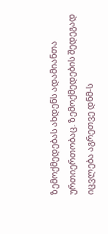ზემოქმედებას ახდენს ადამიანთა ურთიერთობაც. ზემოქმედების შედეგად იცვლება აგრეთვე დნმ-ს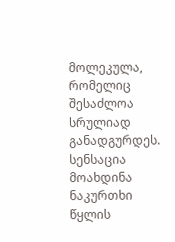მოლეკულა, რომელიც შესაძლოა სრულიად განადგურდეს. სენსაცია მოახდინა ნაკურთხი წყლის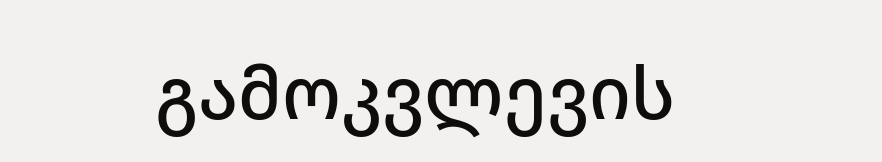გამოკვლევის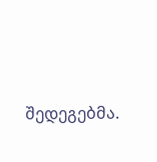შედეგებმა.